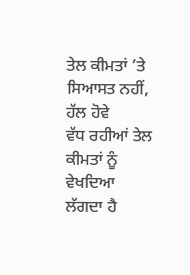ਤੇਲ ਕੀਮਤਾਂ ’ਤੇ ਸਿਆਸਤ ਨਹੀਂ, ਹੱਲ ਹੋਵੇ
ਵੱਧ ਰਹੀਆਂ ਤੇਲ ਕੀਮਤਾਂ ਨੂੰ ਵੇਖਦਿਆ ਲੱਗਦਾ ਹੈ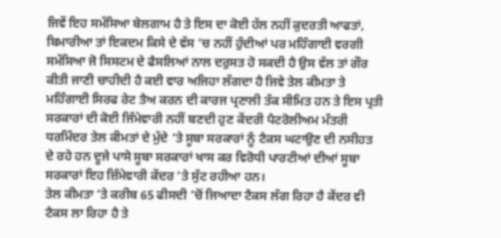ਜਿਵੇਂ ਇਹ ਸਮੱਸਿਆ ਬੇਲਗਾਮ ਹੈ ਤੇ ਇਸ ਦਾ ਕੋਈ ਹੱਲ ਨਹੀਂ ਕੁਦਰਤੀ ਆਫਤਾਂ, ਬਿਮਾਰੀਆ ਤਾਂ ਇਕਦਮ ਕਿਸੇ ਦੇ ਵੱਸ ’ਚ ਨਹੀਂ ਹੁੰਦੀਆਂ ਪਰ ਮਹਿੰਗਾਈ ਵਰਗੀ ਸਮੱਸਿਆ ਜੋ ਸਿਸਟਮ ਦੇ ਫੈਸਲਿਆਂ ਨਾਲ ਦਰੁਸਤ ਹੋ ਸਕਦੀ ਹੈ ਉਸ ਵੱਲ ਤਾਂ ਗੌਰ ਕੀਤੀ ਜਾਣੀ ਚਾਹੀਦੀ ਹੈ ਕਈ ਵਾਰ ਅਜਿਹਾ ਲੱਗਦਾ ਹੈ ਜਿਵੇ ਤੇਲ ਕੀਮਤਾ ਤੇ ਮਹਿੰਗਾਈ ਸਿਰਫ ਰੇਟ ਤੈਅ ਕਰਨ ਦੀ ਕਾਰਜ ਪ੍ਰਣਾਲੀ ਤੱਕ ਸੀਮਿਤ ਹਨ ਤੇ ਇਸ ਪ੍ਰਤੀ ਸਰਕਾਰਾਂ ਦੀ ਕੋਈ ਜਿੰਮੇਵਾਰੀ ਨਹੀਂ ਬਣਦੀ ਹੁਣ ਕੇਂਦਰੀ ਪੈਟਰੋਲੀਅਮ ਮੰਤਰੀ ਧਰਮਿੰਦਰ ਤੇਲ ਕੀਮਤਾਂ ਦੇ ਮੁੱਦੇ ’ਤੇ ਸੂਬਾ ਸਰਕਾਰਾਂ ਨੂੰ ਟੈਕਸ ਘਟਾਉਣ ਦੀ ਨਸੀਹਤ ਦੇ ਰਹੇ ਹਨ ਦੂਜੇ ਪਾਸੇ ਸੂਬਾ ਸਰਕਾਰਾਂ ਖਾਸ ਕਰ ਵਿਰੋਧੀ ਪਾਰਟੀਆਂ ਦੀਆਂ ਸੂਬਾ ਸਰਕਾਰਾਂ ਇਹ ਜ਼ਿੰਮੇਵਾਰੀ ਕੇਂਦਰ ’ਤੇ ਸੁੱਟ ਰਹੀਆ ਹਨ।
ਤੇਲ ਕੀਮਤਾ ’ਤੇ ਕਰੀਬ 65 ਫੀਸਦੀ ’ਚੋਂ ਜਿਆਦਾ ਟੈਕਸ ਲੱਗ ਰਿਹਾ ਹੈ ਕੇਂਦਰ ਵੀ ਟੈਕਸ ਲਾ ਰਿਹਾ ਹੈ ਤੇ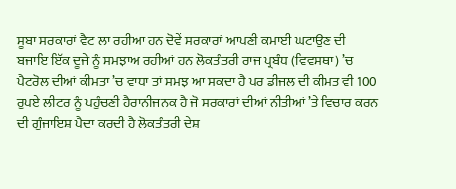ਸੂਬਾ ਸਰਕਾਰਾਂ ਵੈਟ ਲਾ ਰਹੀਆ ਹਨ ਦੋਵੇਂ ਸਰਕਾਰਾਂ ਆਪਣੀ ਕਮਾਈ ਘਟਾਉਣ ਦੀ ਬਜਾਇ ਇੱਕ ਦੂਜੇ ਨੂੰ ਸਮਝਾਅ ਰਹੀਆਂ ਹਨ ਲੋਕਤੰਤਰੀ ਰਾਜ ਪ੍ਰਬੰਧ (ਵਿਵਸਥਾ) ’ਚ ਪੈਟਰੋਲ ਦੀਆਂ ਕੀਮਤਾ ’ਚ ਵਾਧਾ ਤਾਂ ਸਮਝ ਆ ਸਕਦਾ ਹੈ ਪਰ ਡੀਜਲ ਦੀ ਕੀਮਤ ਵੀ 100 ਰੁਪਏ ਲੀਟਰ ਨੂੰ ਪਹੁੰਚਣੀ ਹੈਰਾਨੀਜਨਕ ਹੈ ਜੋ ਸਰਕਾਰਾਂ ਦੀਆਂ ਨੀਤੀਆਂ ’ਤੇ ਵਿਚਾਰ ਕਰਨ ਦੀ ਗੁੰਜਾਇਸ਼ ਪੈਦਾ ਕਰਦੀ ਹੈ ਲੋਕਤੰਤਰੀ ਦੇਸ਼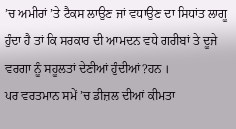’ਚ ਅਮੀਰਾਂ ’ਤੇ ਟੈਕਸ ਲਾਉਣ ਜਾਂ ਵਧਾਉਣ ਦਾ ਸਿਧਾਂਤ ਲਾਗੂ ਹੁੰਦਾ ਹੈ ਤਾਂ ਕਿ ਸਰਕਾਰ ਦੀ ਆਮਦਨ ਵਧੇ ਗਰੀਬਾਂ ਤੇ ਦੂਜੇ ਵਰਗਾ ਨੂੰ ਸਹੂਲਤਾਂ ਦੇਣੀਆਂ ਹੁੰਦੀਆਂ?ਹਨ ।
ਪਰ ਵਰਤਮਾਨ ਸਮੇਂ ’ਚ ਡੀਜ਼ਲ ਦੀਆਂ ਕੀਮਤਾ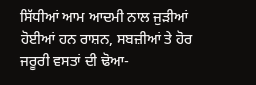ਸਿੱਧੀਆਂ ਆਮ ਆਦਮੀ ਨਾਲ ਜੁੜੀਆਂ ਹੋਈਆਂ ਹਨ ਰਾਸ਼ਨ, ਸਬਜ਼ੀਆਂ ਤੇ ਹੋਰ ਜਰੂਰੀ ਵਸਤਾਂ ਦੀ ਢੋਆ-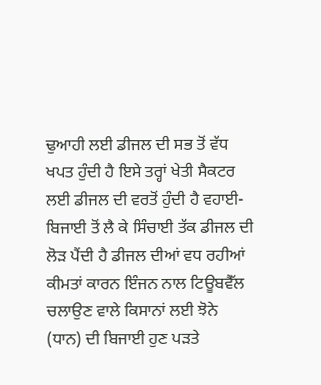ਢੁਆਹੀ ਲਈ ਡੀਜਲ ਦੀ ਸਭ ਤੋਂ ਵੱਧ ਖਪਤ ਹੁੰਦੀ ਹੈ ਇਸੇ ਤਰ੍ਹਾਂ ਖੇਤੀ ਸੈਕਟਰ ਲਈ ਡੀਜਲ ਦੀ ਵਰਤੋਂ ਹੁੰਦੀ ਹੈ ਵਹਾਈ-ਬਿਜਾਈ ਤੋਂ ਲੈ ਕੇ ਸਿੰਚਾਈ ਤੱਕ ਡੀਜਲ ਦੀ ਲੋੜ ਪੈਂਦੀ ਹੈ ਡੀਜਲ ਦੀਆਂ ਵਧ ਰਹੀਆਂ ਕੀਮਤਾਂ ਕਾਰਨ ਇੰਜਨ ਨਾਲ ਟਿਊਬਵੈੱਲ ਚਲਾਉਣ ਵਾਲੇ ਕਿਸਾਨਾਂ ਲਈ ਝੋਨੇ (ਧਾਨ) ਦੀ ਬਿਜਾਈ ਹੁਣ ਪੜਤੇ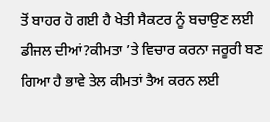ਤੋਂ ਬਾਹਰ ਹੋ ਗਈ ਹੈ ਖੇਤੀ ਸੈਕਟਰ ਨੂੰ ਬਚਾਉਣ ਲਈ ਡੀਜਲ ਦੀਆਂ?ਕੀਮਤਾ ’ਤੇ ਵਿਚਾਰ ਕਰਨਾ ਜਰੂਰੀ ਬਣ ਗਿਆ ਹੈ ਭਾਵੇ ਤੇਲ ਕੀਮਤਾਂ ਤੈਅ ਕਰਨ ਲਈ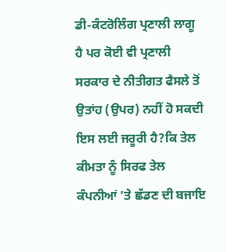ਡੀ-ਕੰਟਰੋਲਿੰਗ ਪ੍ਰਣਾਲੀ ਲਾਗੂ ਹੈ ਪਰ ਕੋਈ ਵੀ ਪ੍ਰਣਾਲੀ ਸਰਕਾਰ ਦੇ ਨੀਤੀਗਤ ਫੈਸਲੇ ਤੋਂ ਉਤਾਂਹ (ਉਪਰ) ਨਹੀਂ ਹੋ ਸਕਦੀ ਇਸ ਲਈ ਜਰੂਰੀ ਹੈ?ਕਿ ਤੇਲ ਕੀਮਤਾ ਨੂੰ ਸਿਰਫ ਤੇਲ ਕੰਪਨੀਆਂ ’ਤੇ ਛੱਡਣ ਦੀ ਬਜਾਇ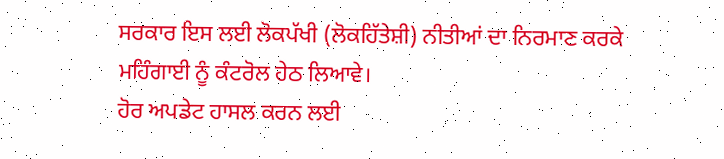ਸਰਕਾਰ ਇਸ ਲਈ ਲੋਕਪੱਖੀ (ਲੋਕਹਿੱਤੇਸ਼ੀ) ਨੀਤੀਆਂ ਦਾ ਨਿਰਮਾਣ ਕਰਕੇ ਮਹਿੰਗਾਈ ਨੂੰ ਕੰਟਰੋਲ ਹੇਠ ਲਿਆਵੇ।
ਹੋਰ ਅਪਡੇਟ ਹਾਸਲ ਕਰਨ ਲਈ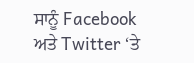ਸਾਨੂੰ Facebook ਅਤੇ Twitter ‘ਤੇ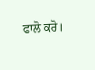ਫਾਲੋ ਕਰੋ।